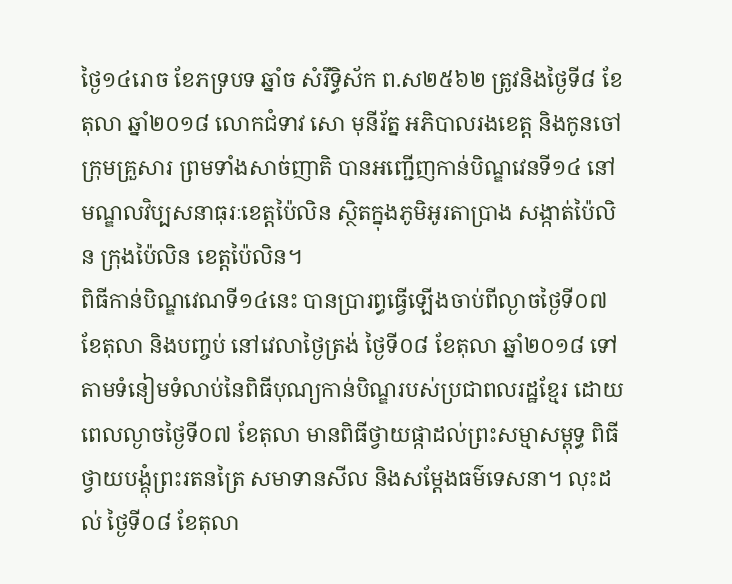ថ្ងៃ១៤រោច ខែភទ្របទ ឆ្នាំច សំរឹទ្ធិស័ក ព.ស២៥៦២ ត្រូវនិងថ្ងៃទី៨ ខែតុលា ឆ្នាំ២០១៨ លោកជំទាវ សោ មុនីរ័ត្ន អភិបាលរងខេត្ត និងកូនចៅក្រុមគ្រួសារ ព្រមទាំងសាច់ញាតិ បានអញ្ជើញកាន់បិណ្ឌវេនទី១៤ នៅមណ្ឌលវិប្បសនាធុរៈខេត្តប៉ៃលិន ស្ថិតក្នុងភូមិអូរតាប្រាង សង្កាត់ប៉ៃលិន ក្រុងប៉ៃលិន ខេត្តប៉ៃលិន។
ពិធីកាន់បិណ្ឌវេណទី១៤នេះ បានប្រារព្ធធ្វើឡើងចាប់ពីល្ងាចថ្ងៃទី០៧ ខែតុលា និងបញ្ចប់ នៅវេលាថ្ងៃត្រង់ ថ្ងៃទី០៨ ខែតុលា ឆ្នាំ២០១៨ ទៅតាមទំនៀមទំលាប់នៃពិធីបុណ្យកាន់បិណ្ឌរបស់ប្រជាពលរដ្ឋខ្មែរ ដោយពេលល្ងាចថ្ងៃទី០៧ ខែតុលា មានពិធីថ្វាយផ្កាដល់ព្រះសម្មាសម្ពុទ្ធ ពិធីថ្វាយបង្គុំព្រះរតនត្រៃ សមាទានសីល និងសម្តែងធម៌ទេសនា។ លុះដល់ ថ្ងៃទី០៨ ខែតុលា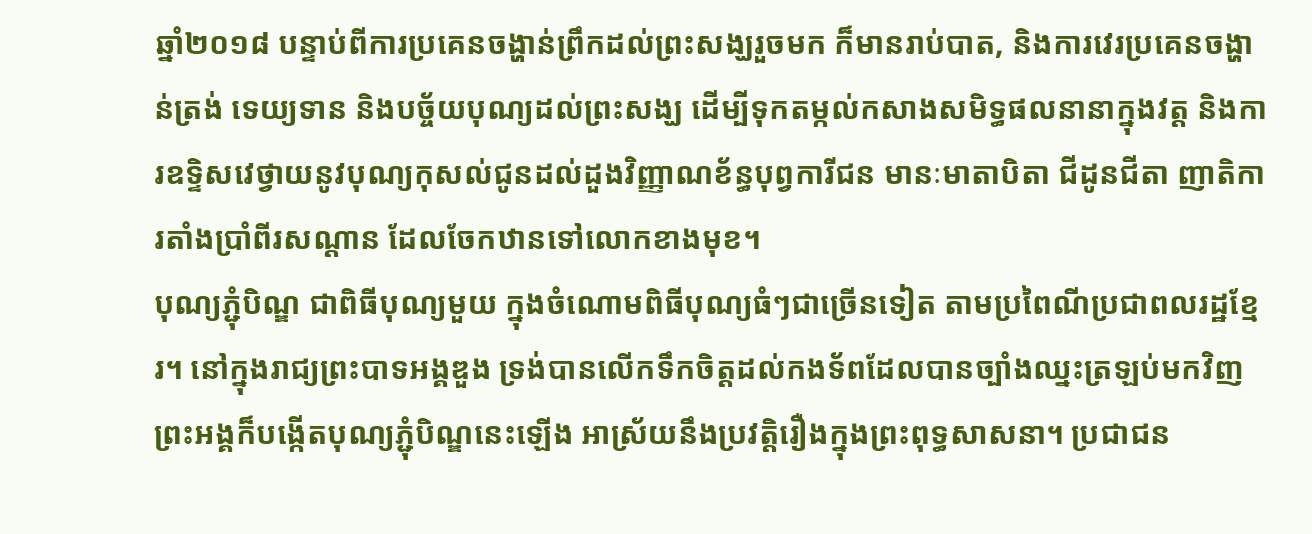ឆ្នាំ២០១៨ បន្ទាប់ពីការប្រគេនចង្ហាន់ព្រឹកដល់ព្រះសង្ឃរួចមក ក៏មានរាប់បាត, និងការវេរប្រគេនចង្ហាន់ត្រង់ ទេយ្យទាន និងបច្ច័យបុណ្យដល់ព្រះសង្ឃ ដើម្បីទុកតម្កល់កសាងសមិទ្ធផលនានាក្នុងវត្ត និងការឧទ្ទិសវេថ្វាយនូវបុណ្យកុសល់ជូនដល់ដួងវិញ្ញាណខ័ន្ធបុព្វការីជន មានៈមាតាបិតា ជីដូនជីតា ញាតិការតាំងប្រាំពីរសណ្តាន ដែលចែកឋានទៅលោកខាងមុខ។
បុណ្យភ្ជុំបិណ្ឌ ជាពិធីបុណ្យមួយ ក្នុងចំណោមពិធីបុណ្យធំៗជាច្រើនទៀត តាមប្រពៃណីប្រជាពលរដ្ឋខ្មែរ។ នៅក្នុងរាជ្យព្រះបាទអង្គឌួង ទ្រង់បានលើកទឹកចិត្តដល់កងទ័ពដែលបានច្បាំងឈ្នះត្រឡប់មកវិញ ព្រះអង្គក៏បង្កើតបុណ្យភ្ជុំបិណ្ឌនេះឡើង អាស្រ័យនឹងប្រវត្តិរឿងក្នុងព្រះពុទ្ធសាសនា។ ប្រជាជន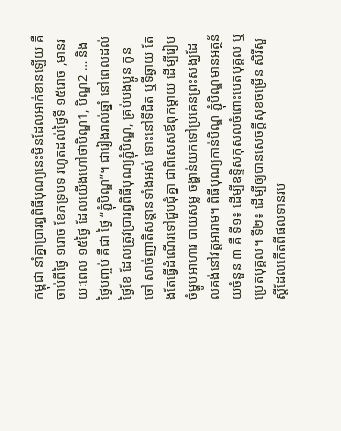កម្ពុជា នាំគ្នាប្រារព្ធពិធីបុណ្យនេះមិនដែលអាក់ខានឡើយ គឺចាប់ពីថៃ្ង ១រោច ខែភទ្របទ រហូតដល់ថៃ្ងទី ១៥រោច ,មានរយៈពេល ១៥ថៃ្ង ដែលយើងហៅថាបិណ្ឌ1, បិណ្ឌ2 … និងថៃ្ងបញ្ចប់ គឺជា ថៃ្ង “ភ្ជុំបិណ្ឌ”។ ជារៀងរាល់ឆ្នាំ នៅពេលដល់ថ្ងៃខែ ដែលត្រូវប្រារព្ធពិធីបុណ្យភ្ជុំបិណ្ឌ, គ្រប់បងប្អូន កូនចៅ សាច់ញាតិសន្ដានទាំងអស់ ទោះនៅទីជិត ឬទីឆ្ងាយ តែងតែធ្វើដំណើរទៅជួបជុំគ្នា ជាពិសេសឪពុកម្ដាយ ដើម្បីរៀបចំម្ហូបអាហារ បាយសម្ល ចង្ហាន់យកទៅប្រគេនព្រះសង្ឃដែលគង់នៅវត្តអារាម។ ពិធីបុណ្យកាន់បិណ្ឌ ភ្ជុំបិណ្ឌមានអត្ថន័យចំនួន ៣ គឺ ទី១៖ ដើម្បីឧទិ្ទសកុសលចំពោះបេតបុគ្គល ឬប្រេតបុគ្គល។ ទី២៖ ដើម្បីឲ្យបានសេចក្តីសុខចម្រើន សិរីសួស្តីដែលកើតពីផលទានរប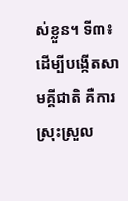ស់ខ្លួន។ ទី៣៖ ដើម្បីបង្កើតសាមគ្គីជាតិ គឺការស្រុះស្រួល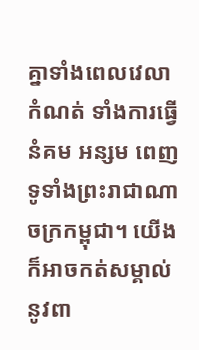គ្នាទាំងពេលវេលាកំណត់ ទាំងការធ្វើនំគម អន្សម ពេញទូទាំងព្រះរាជាណាចក្រកម្ពុជា។ យើងក៏អាចកត់សម្គាល់ នូវពា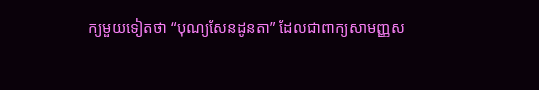ក្យមួយទៀតថា “បុណ្យសែនដូនតា” ដែលជាពាក្យសាមញ្ញស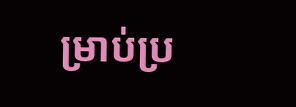ម្រាប់ប្រ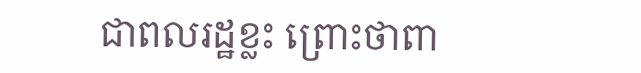ជាពលរដ្ឋខ្លះ ព្រោះថាពា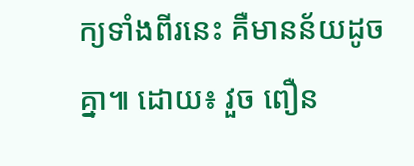ក្យទាំងពីរនេះ គឺមានន័យដូចគ្នា៕ ដោយ៖ វួច ពឿន